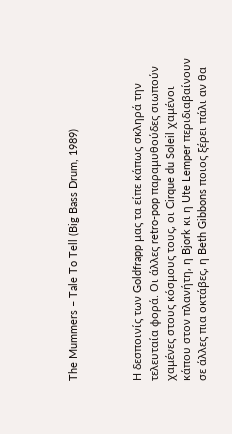The Mummers – Tale To Tell (Big Bass Drum, 1989)



Η δεσποινίς των Goldfrapp μας τα είπε κάπως σκληρά την τελευταία φορά. Οι άλλες retro-pop παραμυθούδες σιωπούν χαμένες στους κόσμους τους, οι Cirque du Soleil χαμένοι κάπου στον πλανήτη, η Bjork κι η Ute Lemper περιδιαβαίνουν σε άλλες πια οκτάβες, η Beth Gibbons ποιος ξέρει πάλι αν θα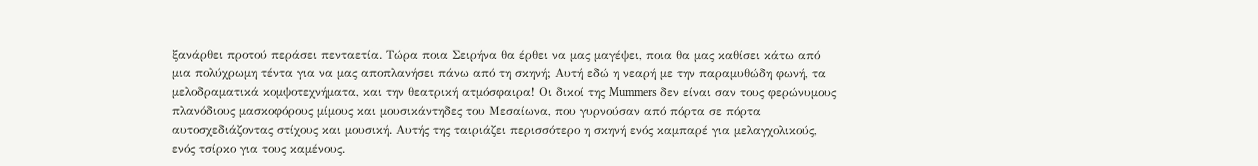ξανάρθει προτού περάσει πενταετία. Τώρα ποια Σειρήνα θα έρθει να μας μαγέψει, ποια θα μας καθίσει κάτω από μια πολύχρωμη τέντα για να μας αποπλανήσει πάνω από τη σκηνή; Αυτή εδώ η νεαρή με την παραμυθώδη φωνή, τα μελοδραματικά κομψοτεχνήματα, και την θεατρική ατμόσφαιρα! Οι δικοί της Mummers δεν είναι σαν τους φερώνυμους πλανόδιους μασκοφόρους μίμους και μουσικάντηδες του Μεσαίωνα, που γυρνούσαν από πόρτα σε πόρτα αυτοσχεδιάζοντας στίχους και μουσική. Αυτής της ταιριάζει περισσότερο η σκηνή ενός καμπαρέ για μελαγχολικούς, ενός τσίρκο για τους καμένους.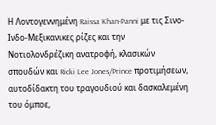Η Λοντογεννημένη Raissa Khan-Panni με τις Σινο-Ινδο-Μεξικανικες ρίζες και την Νοτιολονδρέζικη ανατροφή, κλασικών σπουδών και Ricki Lee Jones/Prince προτιμήσεων, αυτοδίδακτη του τραγουδιού και δασκαλεμένη του όμποε,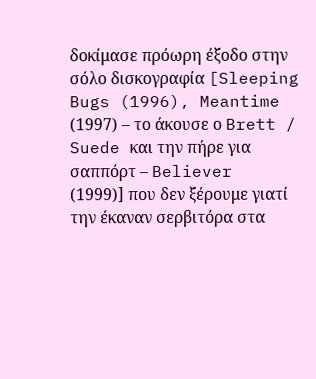δοκίμασε πρόωρη έξοδο στην σόλο δισκογραφία [Sleeping Bugs (1996), Meantime (1997) – το άκουσε ο Brett / Suede και την πήρε για σαππόρτ – Believer (1999)] που δεν ξέρουμε γιατί την έκαναν σερβιτόρα στα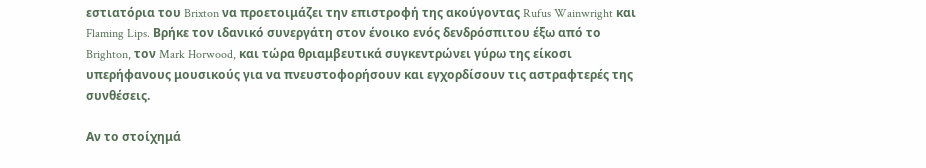εστιατόρια του Brixton να προετοιμάζει την επιστροφή της ακούγοντας Rufus Wainwright και Flaming Lips. Βρήκε τον ιδανικό συνεργάτη στον ένοικο ενός δενδρόσπιτου έξω από το Brighton, τον Mark Horwood, και τώρα θριαμβευτικά συγκεντρώνει γύρω της είκοσι υπερήφανους μουσικούς για να πνευστοφορήσουν και εγχορδίσουν τις αστραφτερές της συνθέσεις.

Αν το στοίχημά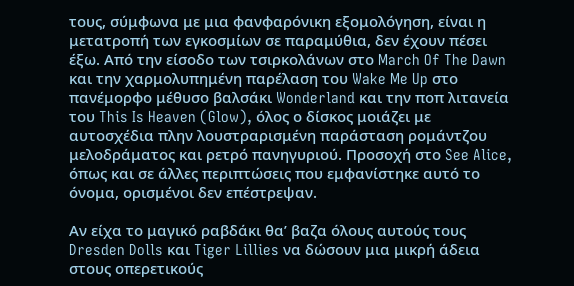τους, σύμφωνα με μια φανφαρόνικη εξομολόγηση, είναι η μετατροπή των εγκοσμίων σε παραμύθια, δεν έχουν πέσει έξω. Από την είσοδο των τσιρκολάνων στο March Of The Dawn και την χαρμολυπημένη παρέλαση του Wake Me Up στο πανέμορφο μέθυσο βαλσάκι Wonderland και την ποπ λιτανεία του This Is Heaven (Glow), όλος ο δίσκος μοιάζει με αυτοσχέδια πλην λουστραρισμένη παράσταση ρομάντζου μελοδράματος και ρετρό πανηγυριού. Προσοχή στο See Alice, όπως και σε άλλες περιπτώσεις που εμφανίστηκε αυτό το όνομα, ορισμένοι δεν επέστρεψαν.

Αν είχα το μαγικό ραβδάκι θα’ βαζα όλους αυτούς τους Dresden Dolls και Tiger Lillies να δώσουν μια μικρή άδεια στους οπερετικούς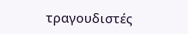τραγουδιστές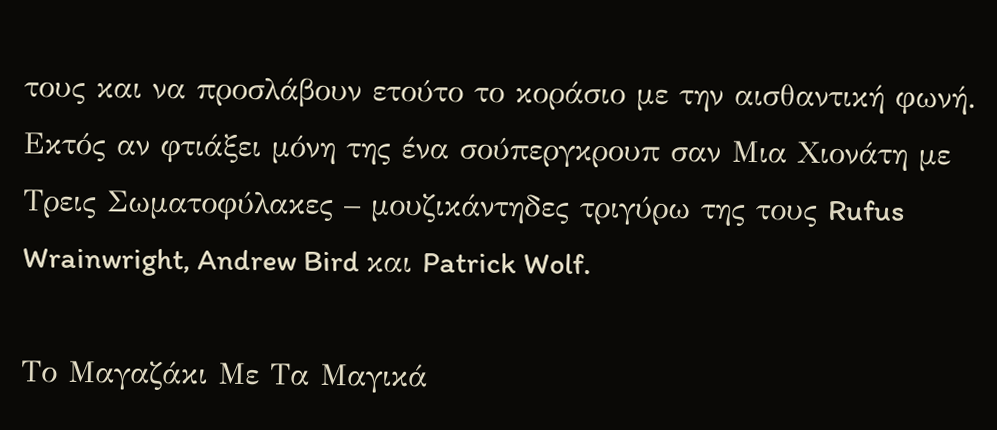τους και να προσλάβουν ετούτο το κοράσιο με την αισθαντική φωνή. Εκτός αν φτιάξει μόνη της ένα σούπεργκρουπ σαν Μια Χιονάτη με Τρεις Σωματοφύλακες – μουζικάντηδες τριγύρω της τους Rufus Wrainwright, Andrew Bird και Patrick Wolf.

Το Μαγαζάκι Με Τα Μαγικά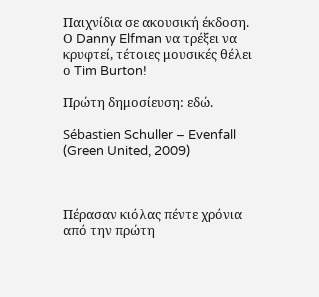Παιχνίδια σε ακουσική έκδοση. Ο Danny Elfman να τρέξει να κρυφτεί, τέτοιες μουσικές θέλει ο Tim Burton!

Πρώτη δημοσίευση: εδώ.

Sébastien Schuller – Evenfall (Green United, 2009)



Πέρασαν κιόλας πέντε χρόνια από την πρώτη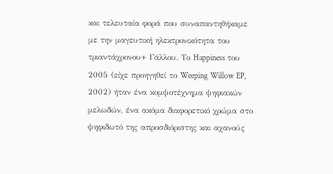και τελευταία φορά που συναπαντηθήκαμε με την μαγευτική ηλεκτρονικότητα του τριαντάχρονου+ Γάλλου. Το Happiness του 2005 (είχε προηγηθεί το Weeping Willow EP, 2002) ήταν ένα κομψοτέχνημα ψηφιακών μελωδών, ένα ακόμα διαφορετικό χρώμα στο ψηφιδωτό της απροσδιόριστης και αχανούς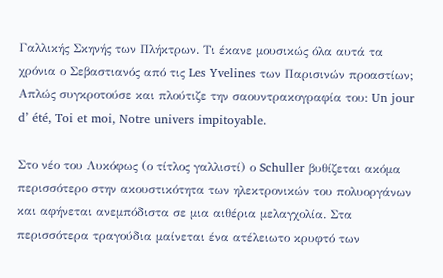Γαλλικής Σκηνής των Πλήκτρων. Τι έκανε μουσικώς όλα αυτά τα χρόνια ο Σεβαστιανός από τις Les Yvelines των Παρισινών προαστίων; Απλώς συγκροτούσε και πλούτιζε την σαουντρακογραφία του: Un jour d’ été, Toi et moi, Notre univers impitoyable.

Στο νέο του Λυκόφως (ο τίτλος γαλλιστί) ο Schuller βυθίζεται ακόμα περισσότερο στην ακουστικότητα των ηλεκτρονικών του πολυοργάνων και αφήνεται ανεμπόδιστα σε μια αιθέρια μελαγχολία. Στα περισσότερα τραγούδια μαίνεται ένα ατέλειωτο κρυφτό των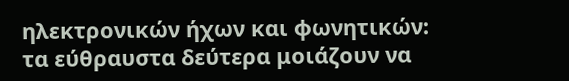ηλεκτρονικών ήχων και φωνητικών: τα εύθραυστα δεύτερα μοιάζουν να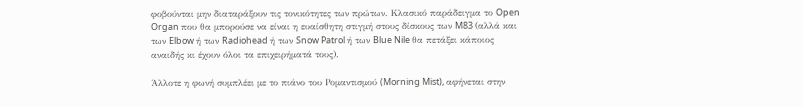φοβούνται μην διαταράξουν τις τονικότητες των πρώτων. Κλασικό παράδειγμα το Open Organ που θα μπορούσε να είναι η ευαίσθητη στιγμή στους δίσκους των M83 (αλλά και των Elbow ή των Radiohead ή των Snow Patrol ή των Blue Nile θα πετάξει κάποιος αναιδής κι έχουν όλοι τα επιχειρήματά τους).

Άλλοτε η φωνή συμπλέει με το πιάνο του Ρομαντισμού (Morning Mist), αφήνεται στην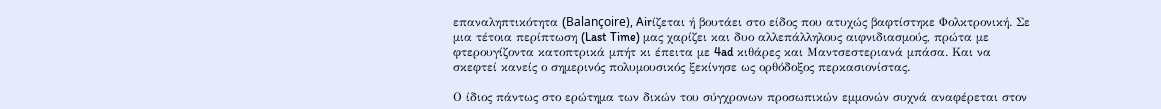επαναληπτικότητα (Balançoire), Airίζεται ή βουτάει στο είδος που ατυχώς βαφτίστηκε Φολκτρονική. Σε μια τέτοια περίπτωση (Last Time) μας χαρίζει και δυο αλλεπάλληλους αιφνιδιασμούς, πρώτα με φτερουγίζοντα κατοπτρικά μπήτ κι έπειτα με 4ad κιθάρες και Μαντσεστεριανά μπάσα. Και να σκεφτεί κανείς ο σημερινός πολυμουσικός ξεκίνησε ως ορθόδοξος περκασιονίστας.

Ο ίδιος πάντως στο ερώτημα των δικών του σύγχρονων προσωπικών εμμονών συχνά αναφέρεται στον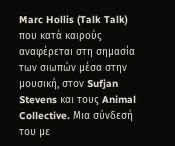Marc Hollis (Talk Talk) που κατά καιρούς αναφέρεται στη σημασία των σιωπών μέσα στην μουσική, στον Sufjan Stevens και τους Animal Collective. Μια σύνδεσή του με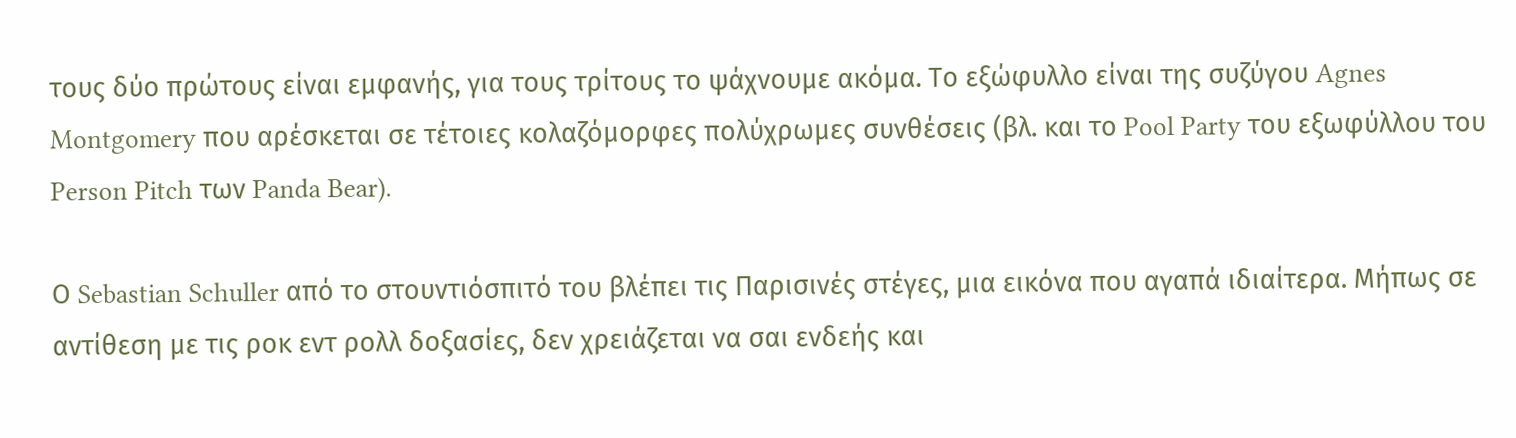τους δύο πρώτους είναι εμφανής, για τους τρίτους το ψάχνουμε ακόμα. Το εξώφυλλο είναι της συζύγου Agnes Montgomery που αρέσκεται σε τέτοιες κολαζόμορφες πολύχρωμες συνθέσεις (βλ. και το Pool Party του εξωφύλλου του Person Pitch των Panda Bear).

Ο Sebastian Schuller από το στουντιόσπιτό του βλέπει τις Παρισινές στέγες, μια εικόνα που αγαπά ιδιαίτερα. Μήπως σε αντίθεση με τις ροκ εντ ρολλ δοξασίες, δεν χρειάζεται να σαι ενδεής και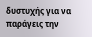δυστυχής για να παράγεις την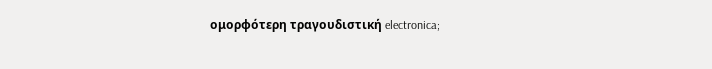ομορφότερη τραγουδιστική electronica;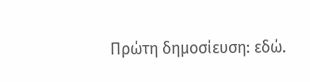Πρώτη δημοσίευση: εδώ.